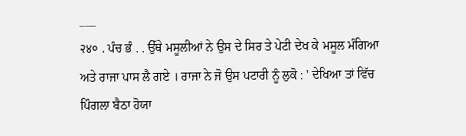___
२४० . ਪੰਚ ਭੰ . . ਉੱਥੇ ਮਸੂਲੀਆਂ ਨੇ ਉਸ ਦੇ ਸਿਰ ਤੇ ਪੇਟੀ ਦੇਖ ਕੇ ਮਸੂਲ ਮੰਗਿਆ ਅਤੇ ਰਾਜਾ ਪਾਸ ਲੈ ਗਏ । ਰਾਜਾ ਨੇ ਜੋ ਉਸ ਪਟਾਰੀ ਨੂੰ ਲੁਕੋ : ' ਦੇਖਿਆ ਤਾਂ ਵਿੱਚ ਪਿੰਗਲਾ ਬੈਠਾ ਹੋਯਾ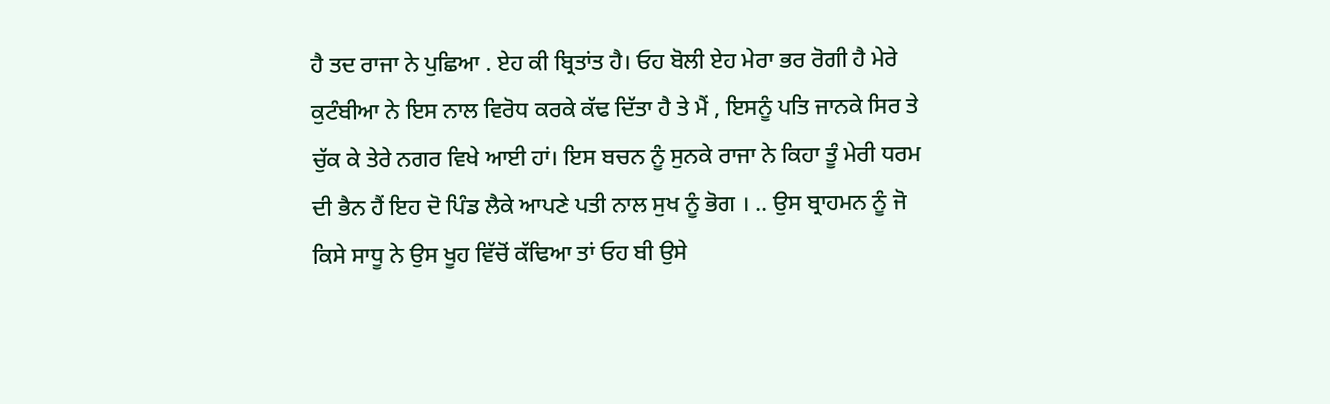ਹੈ ਤਦ ਰਾਜਾ ਨੇ ਪੁਛਿਆ . ਏਹ ਕੀ ਬ੍ਰਿਤਾਂਤ ਹੈ। ਓਹ ਬੋਲੀ ਏਹ ਮੇਰਾ ਭਰ ਰੋਗੀ ਹੈ ਮੇਰੇ ਕੁਟੰਬੀਆ ਨੇ ਇਸ ਨਾਲ ਵਿਰੋਧ ਕਰਕੇ ਕੱਢ ਦਿੱਤਾ ਹੈ ਤੇ ਮੈਂ , ਇਸਨੂੰ ਪਤਿ ਜਾਨਕੇ ਸਿਰ ਤੇ ਚੁੱਕ ਕੇ ਤੇਰੇ ਨਗਰ ਵਿਖੇ ਆਈ ਹਾਂ। ਇਸ ਬਚਨ ਨੂੰ ਸੁਨਕੇ ਰਾਜਾ ਨੇ ਕਿਹਾ ਤੂੰ ਮੇਰੀ ਧਰਮ ਦੀ ਭੈਨ ਹੈਂ ਇਹ ਦੋ ਪਿੰਡ ਲੈਕੇ ਆਪਣੇ ਪਤੀ ਨਾਲ ਸੁਖ ਨੂੰ ਭੋਗ । .. ਉਸ ਬ੍ਰਾਹਮਨ ਨੂੰ ਜੋ ਕਿਸੇ ਸਾਧੂ ਨੇ ਉਸ ਖੂਹ ਵਿੱਚੋਂ ਕੱਢਿਆ ਤਾਂ ਓਹ ਬੀ ਉਸੇ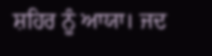ਸ਼ਹਿਰ ਨੂੰ ਆਯਾ। ਜਦ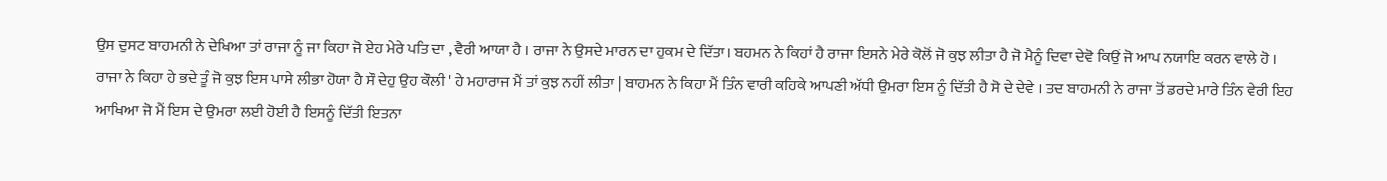ਉਸ ਦੁਸਟ ਬਾਹਮਨੀ ਨੇ ਦੇਖਿਆ ਤਾਂ ਰਾਜਾ ਨੂੰ ਜਾ ਕਿਹਾ ਜੋ ਏਹ ਮੇਰੇ ਪਤਿ ਦਾ , ਵੈਰੀ ਆਯਾ ਹੈ । ਰਾਜਾ ਨੇ ਉਸਦੇ ਮਾਰਨ ਦਾ ਹੁਕਮ ਦੇ ਦਿੱਤਾ। ਬਹਮਨ ਨੇ ਕਿਹਾਂ ਹੈ ਰਾਜਾ ਇਸਨੇ ਮੇਰੇ ਕੋਲੋਂ ਜੋ ਕੁਝ ਲੀਤਾ ਹੈ ਜੋ ਮੈਨੂੰ ਦਿਵਾ ਦੇਵੋ ਕਿਉਂ ਜੋ ਆਪ ਨਯਾਇ ਕਰਨ ਵਾਲੇ ਹੋ । ਰਾਜਾ ਨੇ ਕਿਹਾ ਹੇ ਭਦੇ ਤੂੰ ਜੋ ਕੁਝ ਇਸ ਪਾਸੇ ਲੀਭਾ ਹੋਯਾ ਹੈ ਸੌ ਦੇਹੁ ਉਹ ਕੌਲੀ ' ਹੇ ਮਹਾਰਾਜ ਮੈਂ ਤਾਂ ਕੁਝ ਨਹੀਂ ਲੀਤਾ | ਬਾਹਮਨ ਨੇ ਕਿਹਾ ਮੈਂ ਤਿੰਨ ਵਾਰੀ ਕਹਿਕੇ ਆਪਣੀ ਅੱਧੀ ਉਮਰਾ ਇਸ ਨੂੰ ਦਿੱਤੀ ਹੈ ਸੋ ਦੇ ਦੇਵੇ । ਤਦ ਬਾਹਮਨੀ ਨੇ ਰਾਜਾ ਤੋਂ ਡਰਦੇ ਮਾਰੇ ਤਿੰਨ ਵੇਰੀ ਇਹ ਆਖਿਆ ਜੋ ਮੈਂ ਇਸ ਦੇ ਉਮਰਾ ਲਈ ਹੋਈ ਹੈ ਇਸਨੂੰ ਦਿੱਤੀ ਇਤਨਾ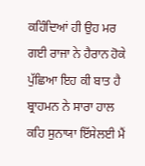ਕਹਿੰਦਿਆਂ ਹੀ ਉਹ ਮਰ ਗਈ ਰਾਜਾ ਨੇ ਹੈਰਾਨ ਹੋਕੇ ਪੁੱਛਿਆ ਇਹ ਕੀ ਬਾਤ ਹੈ ਬ੍ਰਾਹਮਨ ਨੇ ਸਾਰਾ ਹਾਲ ਕਹਿ ਸੁਨਾਯਾ ਇੱਸੇਲਈ ਮੈਂ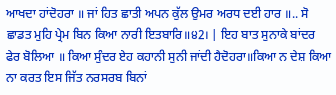ਆਖਦਾ ਹਾਂਦੋਹਰਾ ॥ ਜਾਂ ਹਿਤ ਛਾਤੀ ਅਪਨ ਕੁੱਲ ਉਮਰ ਅਰਧ ਦਈ ਹਾਰ ॥.. ਸੋ ਛਾਡਤ ਮੁਹਿ ਪ੍ਰੇਮ ਬਿਨ ਕਿਆ ਨਾਰੀ ਇਤਬਾਰਿ॥੪2। | ਇਹ ਬਾਤ ਸੁਨਾਕੇ ਬਾਂਦਰ ਫੇਰ ਬੋਲਿਆ ॥ ਕਿਆ ਸੁੰਦਰ ਏਹ ਕਹਾਨੀ ਸੁਨੀ ਜਾਂਦੀ ਹੈਦੋਹਰਾ॥ਕਿਆ ਨ ਦੇਸ਼ ਕਿਆ ਨਾ ਕਰਤ ਇਸ ਜਿੱਤ ਨਰਸਰਬ ਬਿਨਾਂ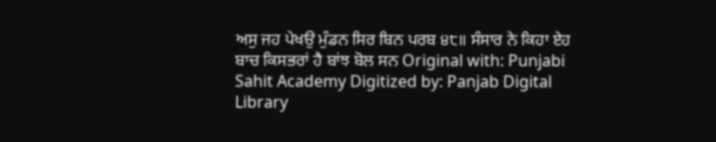ਅਸੁ ਜਹ ਪੇਖਉ ਮੁੰਡਨ ਸਿਰ ਬਿਨ ਪਰਬ ੪੮॥ ਸੰਸਾਰ ਨੇ ਕਿਹਾ ਏਹ ਬਾਚ ਕਿਸਭਰਾਂ ਹੈ ਬਾਂਝ ਬੋਲ ਸਨ Original with: Punjabi Sahit Academy Digitized by: Panjab Digital Library